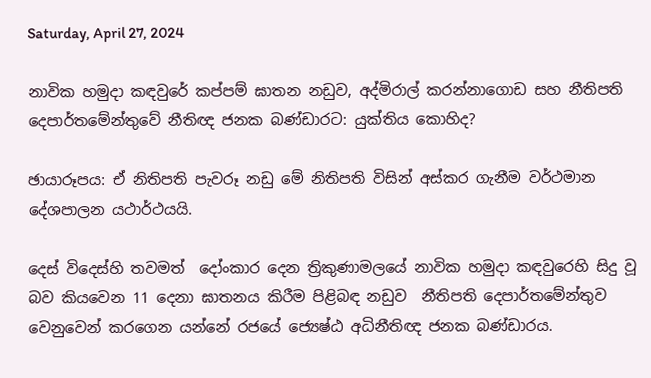Saturday, April 27, 2024

නාවික හමුදා කඳවුරේ කප්පම් ඝාතන නඩුව, අද්මිරාල් කරන්නාගොඩ සහ නීතිපති දෙපාර්තමේන්තුවේ නීතිඥ ජනක බණ්ඩාර‌ට: යුක්තිය කොහිද?

ඡායාරූපය: ඒ නිතිපති පැවරූ නඩු මේ නිතිපති විසින් අස්කර ගැනීම වර්ථමාන දේශපාලන යථාර්ථයයි.

දෙස් විදෙස්හි තවමත්  දෝංකාර දෙන ත්‍රිකුණාමලයේ නාවික හමුදා කඳවුරෙහි සිදු වූ බව කියවෙන 11 දෙනා ඝාතනය කිරීම පිළිබඳ නඩුව  නීතිපති දෙපාර්තමේන්තුව වෙනුවෙන් කරගෙන යන්නේ රජයේ ජ්‍යෙෂ්ඨ අධිනීතිඥ ජනක බණ්ඩාරය.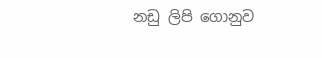නඩු ලිපි ගොනුව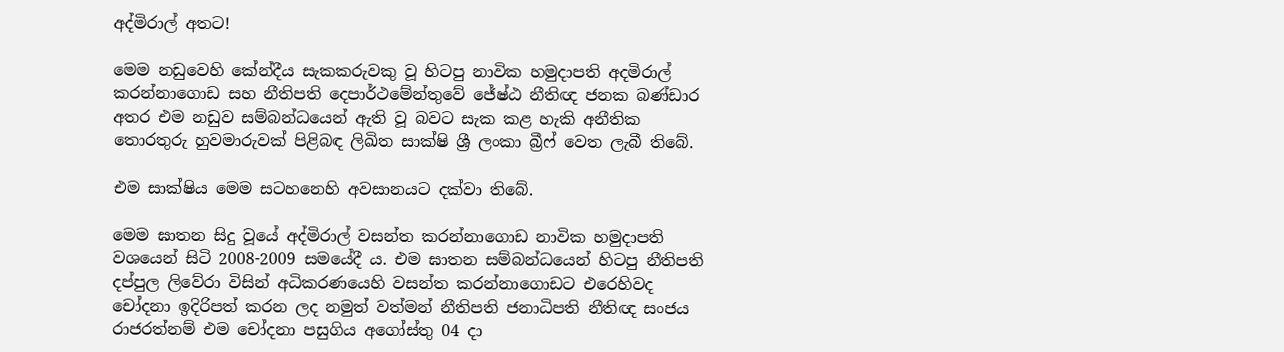අද්මිරාල් අතට!

මෙම නඩුවෙහි කේන්දීය සැකකරුවකු වූ හිටපු නාවික හමුදාපති අදමිරාල් කරන්නාගොඩ සහ නීතිපති දෙපාර්ථමේන්තුවේ ජේෂ්ඨ නීතිඥ ජනක බණ්ඩාර අතර එම නඩුව සම්බන්ධයෙන් ඇති වූ බවට සැක කළ හැකි අනීතික තොරතුරු හුවමාරුවක් පිළිබඳ ලිඛිත සාක්ෂි ශ්‍රී ලංකා බ්‍රීෆ් වෙත ලැබී තිබේ.

එම සාක්ෂිය මෙම සටහනෙහි අවසානයට දක්වා තිබේ.

මෙම ඝාතන සිදු වූයේ අද්මිරාල් වසන්ත කරන්නාගොඩ නාවික හමුදාපති වශයෙන් සිටි 2008-2009 සමයේදී ය. එම ඝාතන සම්බන්ධයෙන් හිටපු නීතිපති දප්පුල ලිවේරා විසින් අධිකරණයෙහි වසන්ත කරන්නාගොඩට එරෙහිවද  චෝදනා ඉදිරිපත් කරන ලද නමුත් වත්මන් නීතිපති ජනාධිපති නීතිඥ සංජය රාජරත්නම් එම චෝදනා පසුගිය අගෝස්තු 04 දා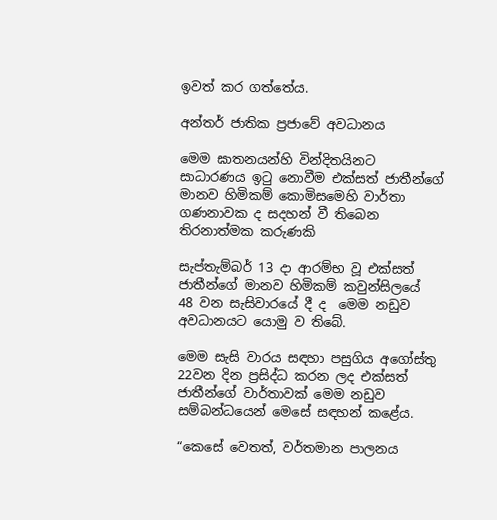ඉවත් කර ගත්තේය.

අන්තර් ජාතික ප්‍රජාවේ අවධානය

මෙම ඝාතනයන්හි වින්දිතයිනට සාධාරණය ඉටු නොවීම එක්සත් ජාතීන්ගේ මානව හිමිකම් කොමිසමෙහි වාර්තා ගණනාවක ද සදහන් වී තිබෙන තිරනාත්මක කරුණකි

සැප්තැම්බර් 13 දා ආරම්භ වූ එක්සත් ජාතීන්ගේ මානව හිමිකම් කවුන්සිලයේ  48 වන සැසිවාරයේ දී ද  මෙම නඩුව අවධානයට යොමු ව තිබේ.

මෙම සැසි වාරය සඳහා පසුගිය අගෝස්තු 22වන දින ප්‍රසිද්ධ කරන ලද එක්සත් ජාතීන්ගේ වාර්තාවක් මෙම නඩුව සම්බන්ධයෙන් මෙසේ සඳහන් කළේය.

“කෙසේ වෙතත්, වර්තමාන පාලනය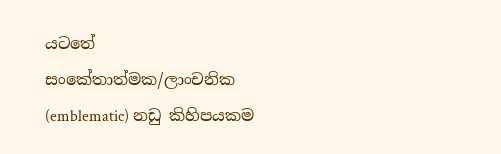යටතේ සංකේතාත්මක/ලාංචනික (emblematic) නඩු කිහිපයකම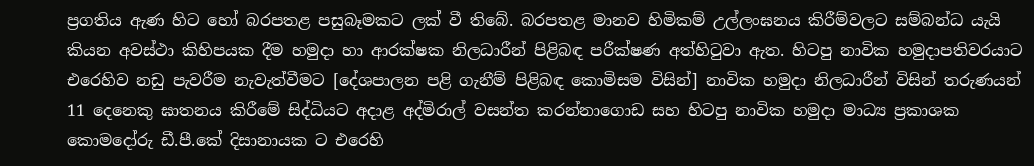ප්‍රගතිය ඇණ හිට හෝ බරපතළ පසුබෑමකට ලක් වී තිබේ. බරපතළ මානව හිමිකම් උල්ලංඝනය කිරීම්වලට සම්බන්ධ යැයි කියන අවස්ථා කිහිපයක දීම හමුදා හා ආරක්ෂක නිලධාරීන් පිළිබඳ පරීක්ෂණ අත්හිටුවා ඇත. හිටපු නාවික හමුදාපතිවරයාට එරෙහිව නඩු පැවරීම නැවැත්වීමට [දේශපාලන පළි ගැනීම් පිළිබඳ කොමිසම විසින්] නාවික හමුදා නිලධාරීන් විසින් තරුණයන් 11 දෙනෙකු ඝාතනය කිරීමේ සිද්ධියට අදාළ අද්මිරාල් වසන්ත කරන්නාගොඩ සහ හිටපු නාවික හමුදා මාධ්‍ය ප්‍රකාශක කොමදෝරු ඩී.පී.කේ දිසානායක ට එරෙහි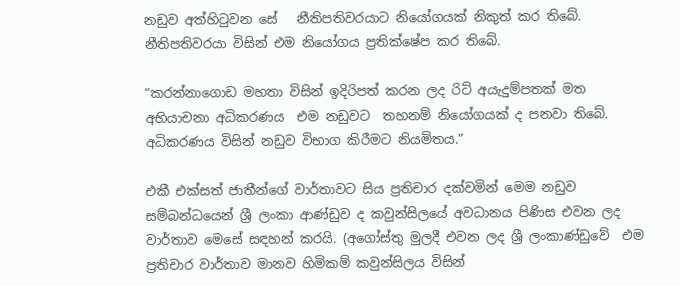නඩුව අත්හිටුවන සේ   නීතිපතිවරයාට නියෝගයක් නිකුත් කර තිබේ. නීතිපතිවරයා විසින් එම නියෝගය ප්‍රතික්ෂේප කර තිබේ.

“කරන්නාගොඩ මහතා විසින් ඉදිරිපත් කරන ලද රිට් අයැදුම්පතක් මත අභියාචනා අධිකරණය  එම නඩුවට  තහනම් නියෝගයක් ද පනවා තිබේ.  අධිකරණය විසින් නඩුව විභාග කිරීමට නියමිතය.”

එකී එක්සත් ජාතීන්ගේ වාර්තාවට සිය ප්‍රතිචාර දක්වමින් මෙම නඩුව සම්බන්ධයෙන් ශ්‍රී ලංකා ආණ්ඩුව ද කවුන්සිලයේ අවධානය පිණිස එවන ලද වාර්තාව මෙසේ සඳහන් කරයි. (අගෝස්තු මුලදී එවන ලද ශ්‍රී ලංකාණ්ඩුවේ  එම ප්‍රතිචාර වාර්තාව මානව හිමිකම් කවුන්සිලය විසින්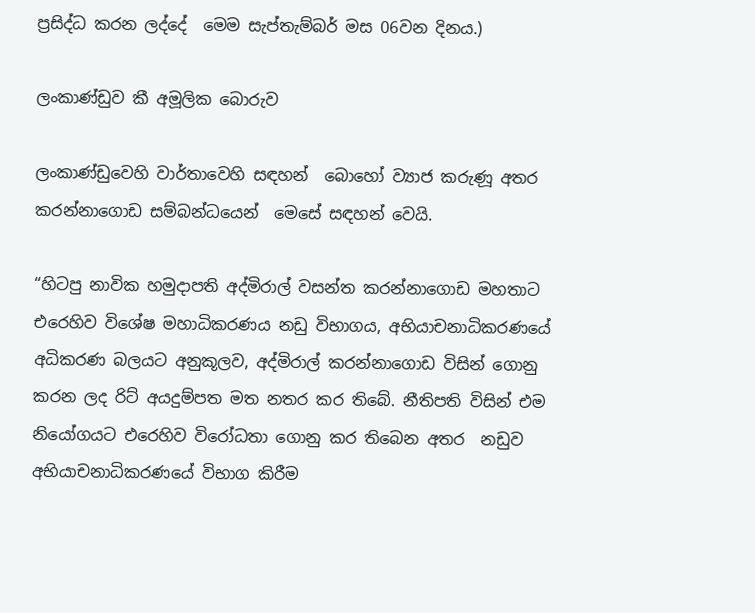ප්‍රසිද්ධ කරන ලද්දේ  මෙම සැප්තැම්බර් මස 06වන දිනය.)

ලංකාණ්ඩුව කී අමූලික බොරුව

ලංකාණ්ඩුවෙහි වාර්තාවෙහි සඳහන්  බොහෝ ව්‍යාජ කරුණූ අතර කරන්නාගොඩ සම්බන්ධයෙන්  මෙසේ සඳහන් වෙයි.

“හිටපු නාවික හමුදාපති අද්මිරාල් වසන්ත කරන්නාගොඩ මහතාට එරෙහිව විශේෂ මහාධිකරණය නඩු විභාගය, අභියාචනාධිකරණයේ අධිකරණ බලයට අනුකූලව, අද්මිරාල් කරන්නාගොඩ විසින් ගොනු කරන ලද රිට් අයදුම්පත මත නතර කර තිබේ. නීතිපති විසින් එම නියෝගයට එරෙහිව විරෝධතා ගොනු කර තිබෙන අතර  නඩුව අභියාචනාධිකරණයේ විභාග කිරීම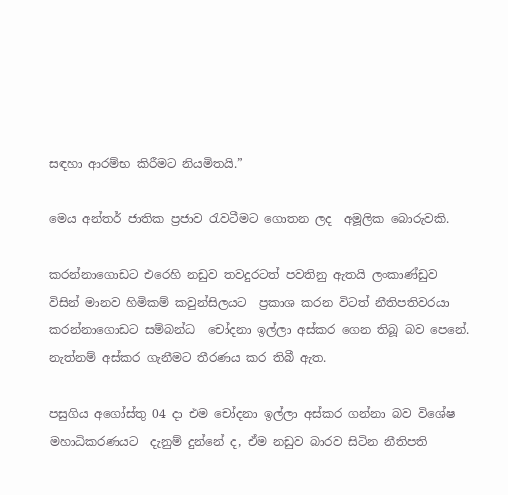සඳහා ආරම්භ කිරීමට නියමිතයි.”

මෙය අන්තර් ජාතික ප්‍රජාව රැවටීමට ගොතන ලද  අමූලික බොරුවකි.

කරන්නාගොඩට එරෙහි නඩුව තවදුරටත් පවතිනු ඇතයි ලංකාණ්ඩුව විසින් මානව හිමිකම් කවුන්සිලයට  ප්‍රකාශ කරන විටත් නීතිපතිවරයා කරන්නාගොඩට සම්බන්ධ  චෝදනා ඉල්ලා අස්කර ගෙන තිබූ බව පෙනේ. නැත්නම් අස්කර ගැනීමට තීරණය කර තිබී ඇත.

පසුගිය අගෝස්තු 04 දා එම චෝදනා ඉල්ලා අස්කර ගන්නා බව විශේෂ මහාධිකරණයට  දැනුම් දුන්නේ ද, ඒම නඩුව බාරව සිටින නීතිපති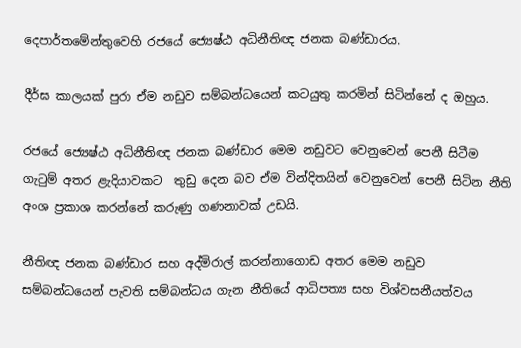දෙපාර්තමේන්තුවෙහි රජයේ ජ්‍යෙෂ්ඨ අධිනීතිඥ ජනක බණ්ඩාරය.

දීර්ඝ කාලයක් පුරා ඒම නඩුව සම්බන්ධයෙන් කටයුතු කරමින් සිටින්නේ ද ඔහුය.

රජයේ ජ්‍යෙෂ්ඨ අධිනීතිඥ ජනක බණ්ඩාර මෙම නඩුවට වෙනුවෙන් පෙනී සිටීම ගැටුම් අතර ළැදියාවකට  තුඩු දෙන බව ඒම වින්දිතයින් වෙනුවෙන් පෙනී සිටින නීති අංශ ප්‍රකාශ කරන්නේ කරුණු ගණනාවක් උඩයි.

නීතිඥ ජනක බණ්ඩාර සහ අද්මිරාල් කරන්නාගොඩ අතර මෙම නඩුව සම්බන්ධයෙන් පැවති සම්බන්ධය ගැන නීතියේ ආධිපත්‍ය සහ විශ්වසනීයත්වය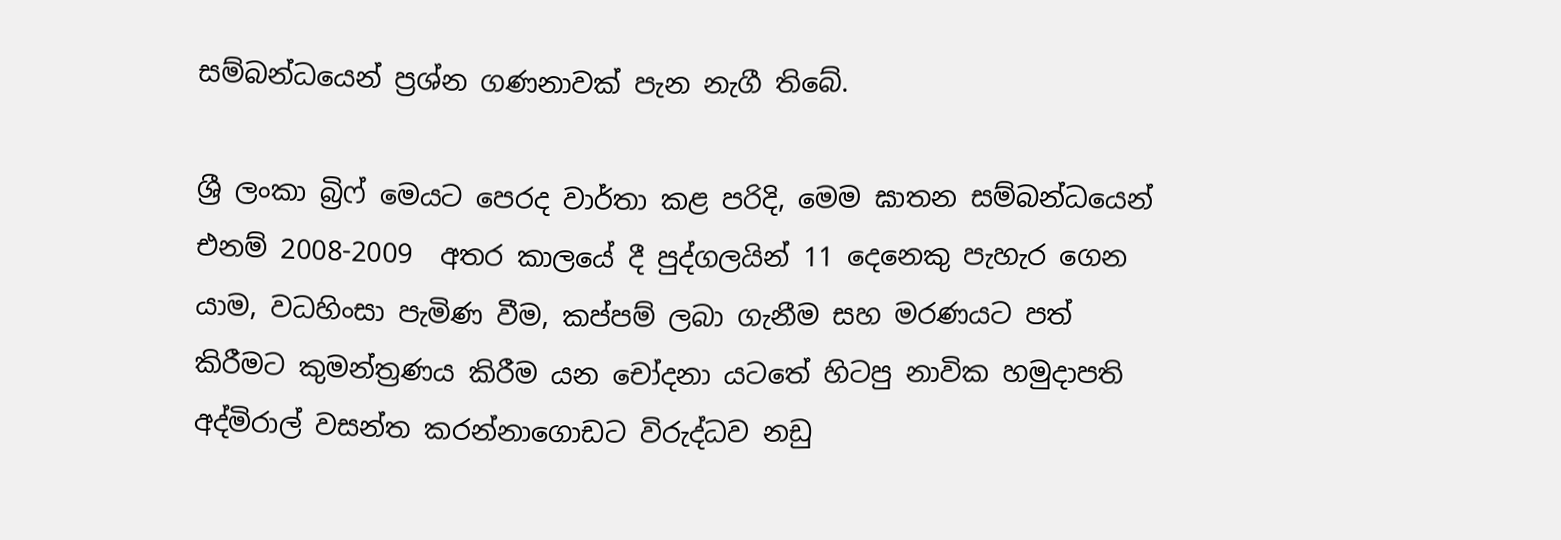සම්බන්ධයෙන් ප්‍රශ්න ගණනාවක් පැන නැගී තිබේ.

ශ්‍රී ලංකා බ්‍රිෆ් මෙයට පෙරද වාර්තා කළ පරිදි, මෙම ඝාතන සම්බන්ධයෙන් එනම් 2008-2009  අතර කාලයේ දී පුද්ගලයින් 11 දෙනෙකු පැහැර ගෙන යාම, වධහිංසා පැමිණ වීම, කප්පම් ලබා ගැනීම සහ මරණයට පත් කිරීමට කුමන්ත්‍රණය කිරීම යන චෝදනා යටතේ හිටපු නාවික හමුදාපති අද්මිරාල් වසන්ත කරන්නාගොඩට විරුද්ධව නඩු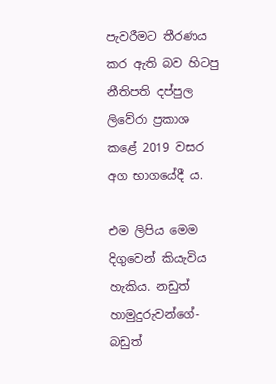පැවරීමට තීරණය කර ඇති බව හිටපු නීතිපති දප්පුල ලිවේරා ප්‍රකාශ කළේ 2019 වසර අග භාගයේදී ය.

එම ලිපිය මෙම දිගුවෙන් කියැවිය හැකිය. නඩුත් හාමුදුරුවන්ගේ- බඩුත්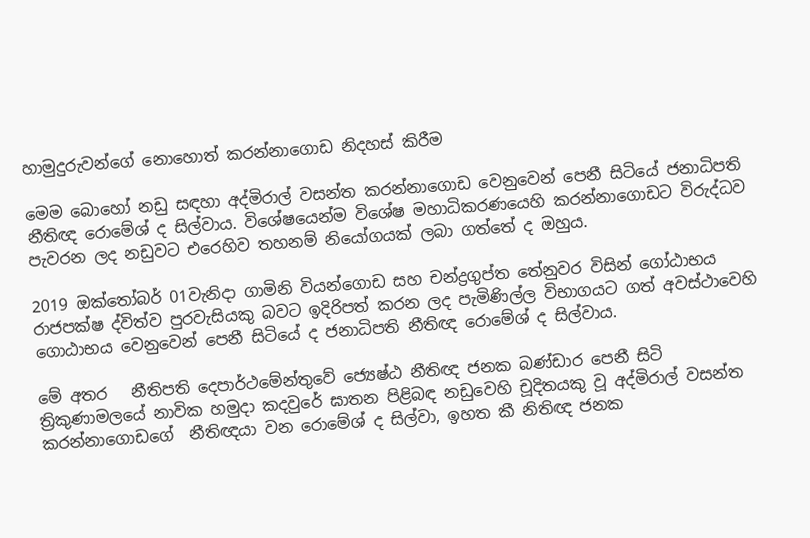හාමුදුරුවන්ගේ නොහොත් කරන්නාගොඩ නිදහස් කිරීම

මෙම බොහෝ නඩු සඳහා අද්මිරාල් වසන්ත කරන්නාගොඩ වෙනුවෙන් පෙනී සිටියේ ජනාධිපති නීතිඥ රොමේශ් ද සිල්වාය. විශේෂයෙන්ම විශේෂ මහාධිකරණයෙහි කරන්නාගොඩට විරුද්ධව පැවරන ලද නඩුවට එරෙහිව තහනම් නියෝගයක් ලබා ගත්තේ ද ඔහුය.

2019 ඔක්තෝබර් 01වැනිදා ගාමිනි වියන්ගොඩ සහ චන්ද්‍රගුප්ත තේනුවර විසින් ගෝඨාභය රාජපක්ෂ ද්විත්ව පුරවැසියකු බවට ඉදිරිපත් කරන ලද පැමිණිල්ල විභාගයට ගත් අවස්ථාවෙහි ගොඨාභය වෙනුවෙන් පෙනී සිටියේ ද ජනාධිපති නීතිඥ රොමේශ් ද සිල්වාය.

මේ අතර   නීතිපති දෙපාර්ථමේන්තුවේ ජ්‍යෙෂ්ඨ නීතිඥ ජනක බණ්ඩාර පෙනී සිටි ත්‍රිකුණාමලයේ නාවික හමුදා කදවුරේ ඝාතන පිළිබඳ නඩුවෙහි චූදිතයකු වූ අද්මිරාල් වසන්ත කරන්නාගොඩගේ  නීතිඥයා වන රොමේශ් ද සිල්වා, ඉහත කී නිතිඥ ජනක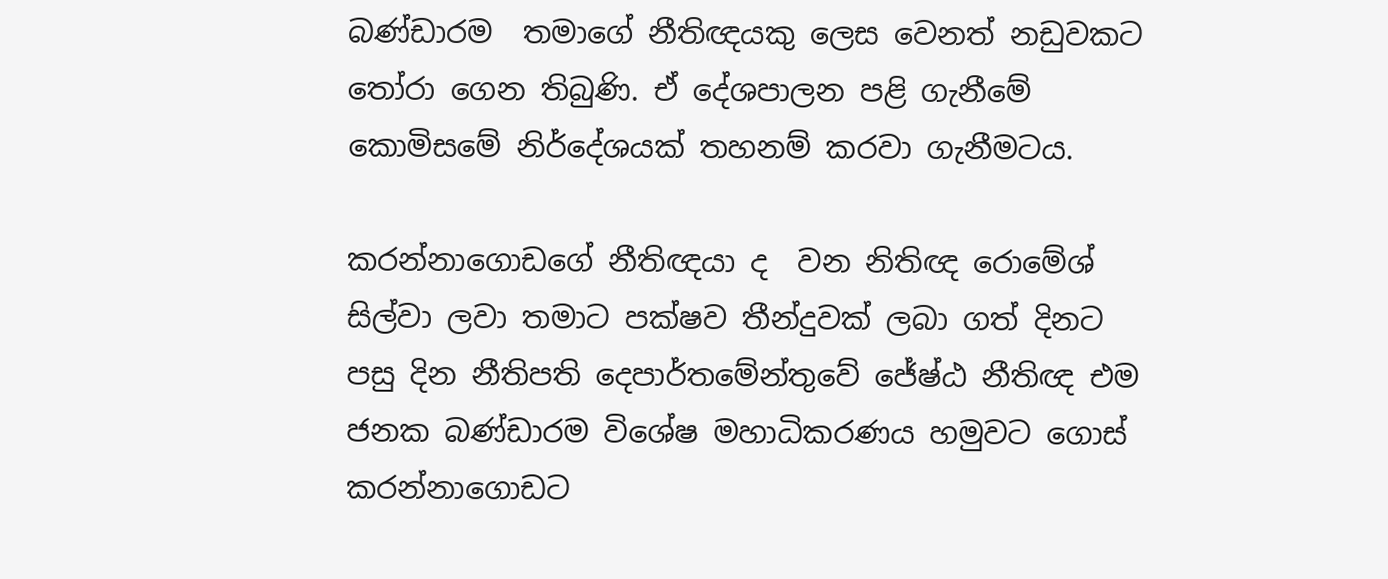බණ්ඩාරම  තමාගේ නීතිඥයකු ලෙස වෙනත් නඩුවකට තෝරා ගෙන තිබුණි. ඒ දේශපාලන පළි ගැනීමේ කොමිසමේ නිර්දේශයක් තහනම් කරවා ගැනීමටය.

කරන්නාගොඩගේ නීතිඥයා ද  වන නිතිඥ රොමේශ් සිල්වා ලවා තමාට පක්ෂව තීන්දුවක් ලබා ගත් දිනට පසු දින නීතිපති දෙපාර්තමේන්තුවේ ජේෂ්ඨ නීතිඥ එම ජනක බණ්ඩාරම විශේෂ මහාධිකරණය හමුවට ගොස් කරන්නාගොඩට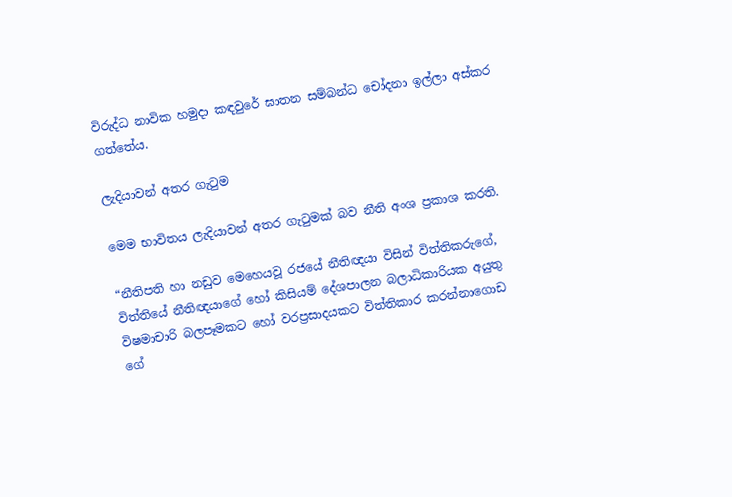විරුද්ධ නාවික හමුදා කඳවුරේ ඝාතන සම්බන්ධ චෝදනා ඉල්ලා අස්කර ගත්තේය.

ලැදියාවන් අතර ගැටුම

මෙම භාවිතය ලැදියාවන් අතර ගැටුමක් බව නීති අංශ ප්‍රකාශ කරති.

“නීතිපති හා නඩුව මෙහෙයවූ රජයේ නීතිඥයා විසින් විත්තිකරුගේ, විත්තියේ නීතිඥයාගේ හෝ කිසියම් දේශපාලන බලාධිකාරියක අයුතු විෂමාචාරි බලපෑමකට හෝ වරප්‍රසාදයකට විත්තිකාර කරන්නාගොඩ ගේ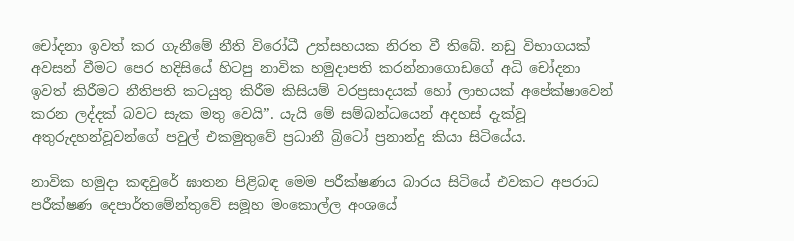චෝදනා ඉවත් කර ගැනීමේ නීති විරෝධී උත්සහයක නිරත වී තිබේ. නඩු විභාගයක් අවසන් වීමට පෙර හදිසියේ හිටපු නාවික හමුදාපති කරන්නාගොඩගේ අධි චෝදනා ඉවත් කිරීමට නීතිපති කටයුතු කිරීම කිසියම් වරප්‍රසාදයක් හෝ ලාභයක් අපේක්ෂාවෙන් කරන ලද්දක් බවට සැක මතු වෙයි”. යැයි මේ සම්බන්ධයෙන් අදහස් දැක්වූ අතුරුදහන්වූවන්ගේ පවුල් එකමුතුවේ ප්‍රධානී බ්‍රිටෝ ප්‍රනාන්දු කියා සිටියේය.

නාවික හමුදා කඳවුරේ ඝාතන පිළිබඳ මෙම පරීක්ෂණය බාරය සිටියේ එවකට අපරාධ පරීක්ෂණ දෙපාර්තමේන්තුවේ සමූහ මංකොල්ල අංශයේ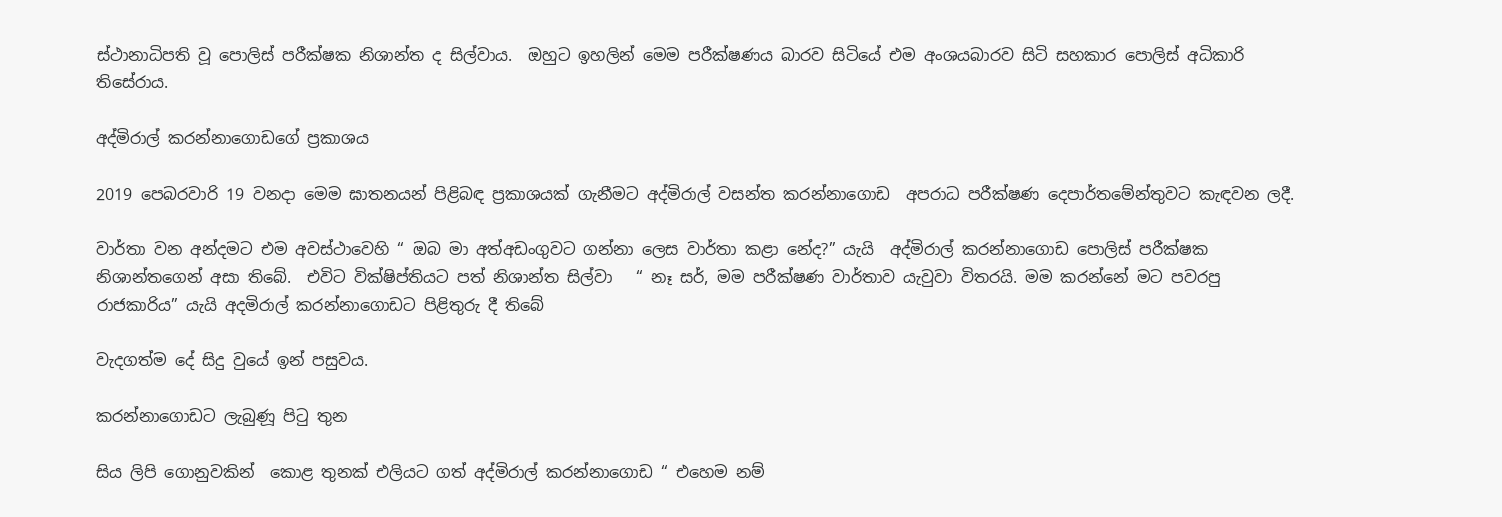ස්ථානාධිපති වූ පොලිස් පරීක්ෂක නිශාන්ත ද සිල්වාය.  ඔහුට ඉහලින් මෙම පරීක්ෂණය බාරව සිටියේ එම අංශයබාරව සිටි සහකාර පොලිස් අධිකාරි  තිසේරාය.

අද්මිරාල් කරන්නාගොඩගේ ප්‍රකාශය

2019 පෙබරවාරි 19 වනදා මෙම ඝාතනයන් පිළිබඳ ප්‍රකාශයක් ගැනීමට අද්මිරාල් වසන්ත කරන්නාගොඩ  අපරාධ පරීක්ෂණ දෙපාර්තමේන්තුවට කැඳවන ලදී.

වාර්තා වන අන්දමට එම අවස්ථාවෙහි “ ඔබ මා අත්අඩංගුවට ගන්නා ලෙස වාර්තා කළා නේද?” යැයි  අද්මිරාල් කරන්නාගොඩ පොලිස් පරීක්ෂක නිශාන්තගෙන් අසා තිබේ.  එවිට වික්ෂිප්තියට පත් නිශාන්ත සිල්වා   “ නෑ සර්, මම පරීක්ෂණ වාර්තාව යැවුවා විතරයි. මම කරන්නේ මට පවරපු රාජකාරිය” යැයි අදමිරාල් කරන්නාගොඩට පිළිතුරු දී තිබේ

වැදගත්ම දේ සිදු වුයේ ඉන් පසුවය.

කරන්නාගොඩට ලැබුණූ පිටු තුන

සිය ලිපි ගොනුවකින්  කොළ තුනක් එලියට ගත් අද්මිරාල් කරන්නාගොඩ “ එහෙම නම්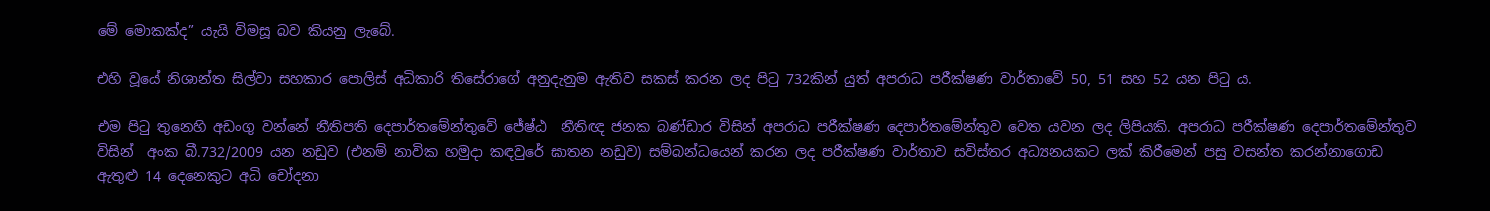මේ මොකක්ද” යැයි විමසූ බව කියනු ලැබේ.

එහි වූයේ නිශාන්ත සිල්වා සහකාර පොලිස් අධිකාරි තිසේරාගේ අනුදැනුම ඇතිව සකස් කරන ලද පිටු 732කින් යුත් අපරාධ පරීක්ෂණ වාර්තාවේ 50, 51 සහ 52 යන පිටු ය.

එම පිටු තුනෙහි අඩංගු වන්නේ නීතිපති දෙපාර්තමේන්තුවේ ජේෂ්ඨ  නීතිඥ ජනක බණ්ඩාර විසින් අපරාධ පරීක්ෂණ දෙපාර්තමේන්තුව වෙත යවන ලද ලිපියකි. අපරාධ පරීක්ෂණ දෙපාර්තමේන්තුව විසින්  අංක බී.732/2009 යන නඩුව (එනම් නාවික හමුදා කඳවුරේ ඝාතන නඩුව) සම්බන්ධයෙන් කරන ලද පරීක්ෂණ වාර්තාව සවිස්තර අධ්‍යනයකට ලක් කිරීමෙන් පසු වසන්ත කරන්නාගොඩ ඇතුළු 14 දෙනෙකුට අධි චෝදනා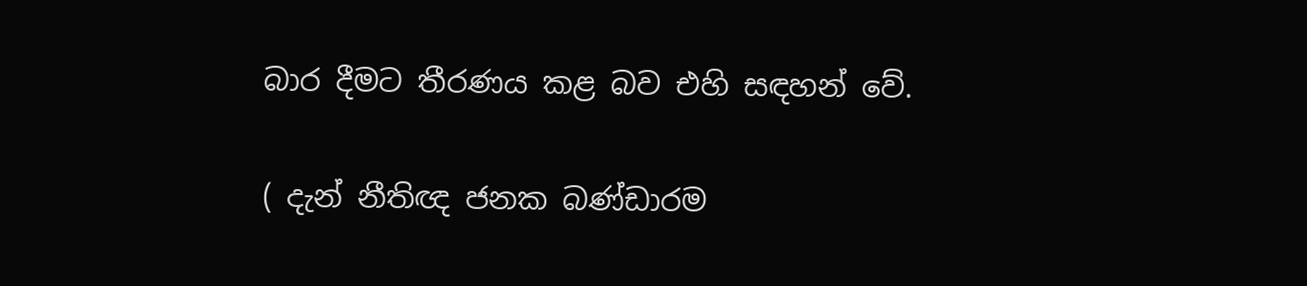බාර දීමට තීරණය කළ බව එහි සඳහන් වේ.

( දැන් නීතිඥ ජනක බණ්ඩාරම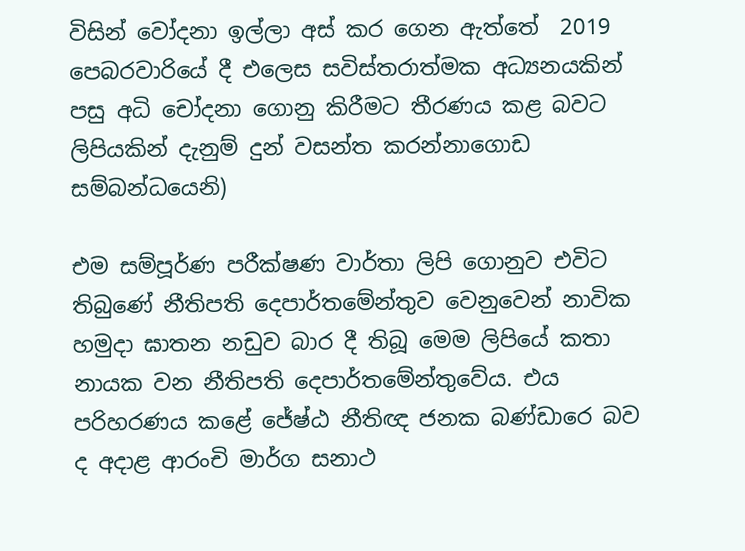විසින් වෝදනා ඉල්ලා අස් කර ගෙන ඇත්තේ  2019 පෙබරවාරියේ දී එලෙස සවිස්තරාත්මක අධ්‍යනයකින් පසු අධි චෝදනා ගොනු කිරීමට තීරණය කළ බවට ලිපියකින් දැනුම් දුන් වසන්ත කරන්නාගොඩ සම්බන්ධයෙනි)

එම සම්පූර්ණ පරීක්ෂණ වාර්තා ලිපි ගොනුව එවිට තිබුණේ නීතිපති දෙපාර්තමේන්තුව වෙනුවෙන් නාවික හමුදා ඝාතන නඩුව බාර දී තිබූ මෙම ලිපියේ කතා නායක වන නීතිපති දෙපාර්තමේන්තුවේය. එය පරිහරණය කළේ ජේෂ්ඨ නීතිඥ ජනක බණ්ඩාර‍ෙ බව ද අදාළ ආරංචි මාර්ග සනාථ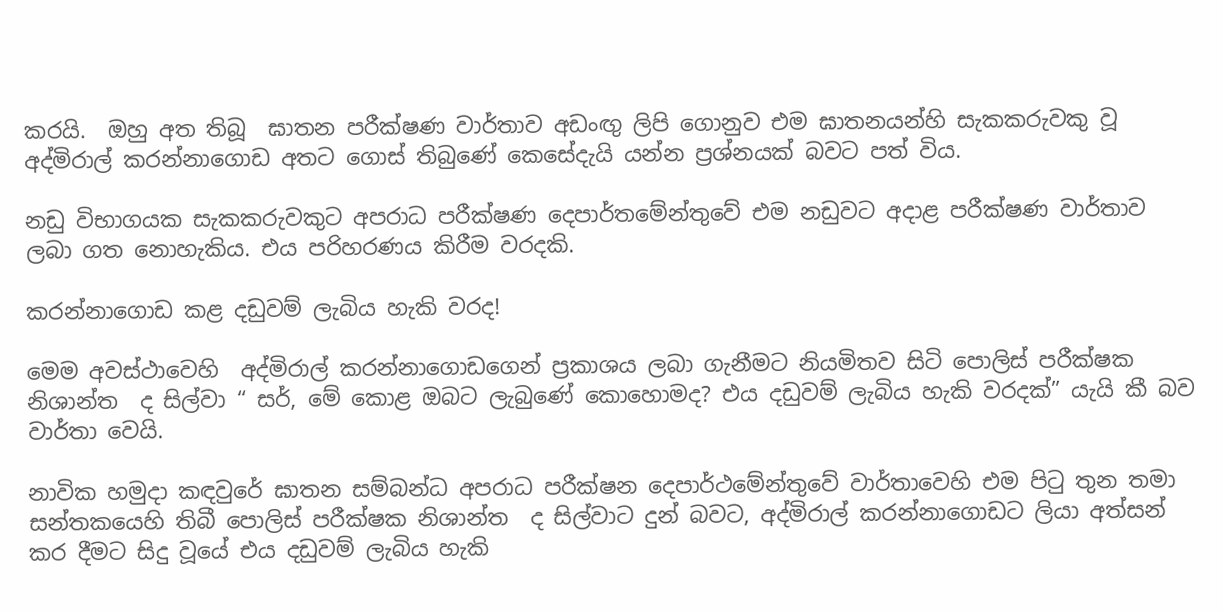කරයි.  ඔහු අත තිබූ  ඝාතන පරීක්ෂණ වාර්තාව අඩංඟු ලිපි ගොනුව එම ඝාතනයන්හි සැකකරුවකු වූ අද්මිරාල් කරන්නාගොඩ අතට ගොස් තිබුණේ කෙසේදැයි යන්න ප්‍රශ්නයක් බවට පත් විය.

නඩු විභාගයක සැකකරුවකුට අපරාධ පරීක්ෂණ දෙපාර්තමේන්තුවේ එම නඩුවට අදාළ පරීක්ෂණ වාර්තාව ලබා ගත නොහැකිය. එය පරිහරණය කිරීම වරදකි.

කරන්නාගොඩ කළ දඩුවම් ලැබිය හැකි වරද!

මෙම අවස්ථාවෙහි  අද්මිරාල් කරන්නාගොඩගෙන් ප්‍රකාශය ලබා ගැනීමට නියමිතව සිටි පොලිස් පරීක්ෂක නිශාන්ත  ද සිල්වා “ සර්, මේ කොළ ඔබට ලැබුණේ කොහොමද? එය දඩුවම් ලැබිය හැකි වරදක්” යැයි කී බව වාර්තා වෙයි.

නාවික හමුදා කඳවුරේ ඝාතන සම්බන්ධ අපරාධ පරීක්ෂන දෙපාර්ථමේන්තුවේ වාර්තාවෙහි එම පිටු තුන තමා සන්තකයෙහි තිබී පොලිස් පරීක්ෂක නිශාන්ත  ද සිල්වාට දුන් බවට, අද්මිරාල් කරන්නාගොඩට ලියා අත්සන් කර දීමට සිදු වූයේ එය දඩුවම් ලැබිය හැකි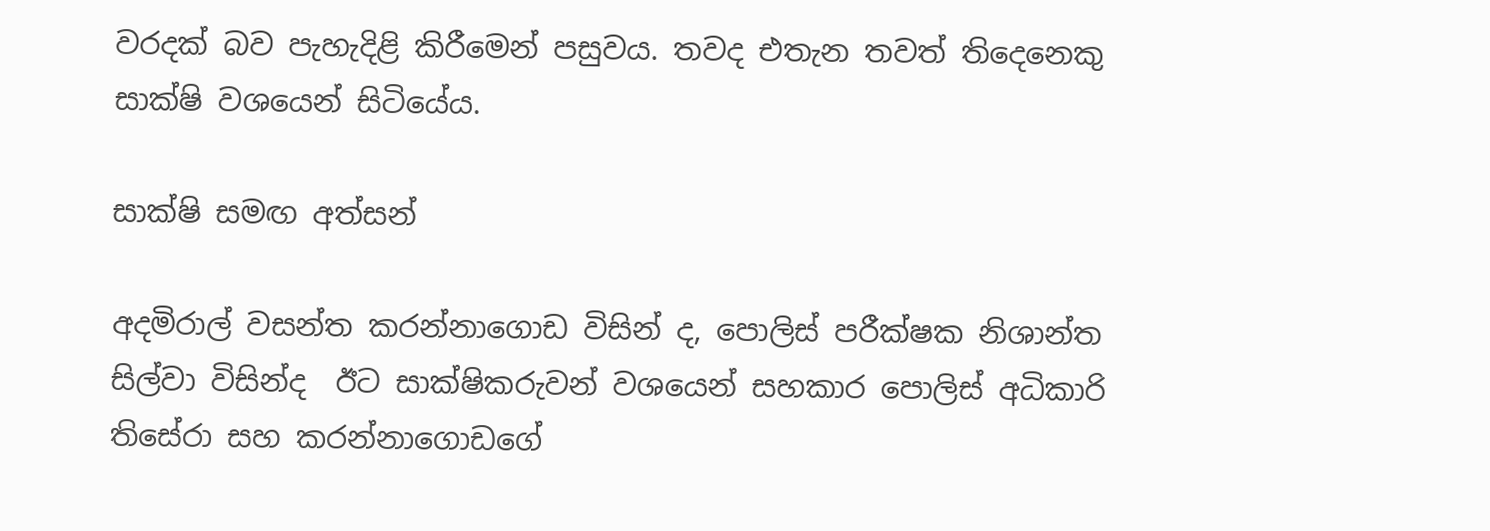වරදක් බව පැහැදිළි කිරීමෙන් පසුවය. තවද එතැන තවත් තිදෙනෙකු සාක්ෂි වශයෙන් සිටියේය.

සාක්ෂි සමඟ අත්සන්

අදමිරාල් වසන්ත කරන්නාගොඩ විසින් ද, පොලිස් පරීක්ෂක නිශාන්ත සිල්වා විසින්ද  ඊට සාක්ෂිකරුවන් වශයෙන් සහකාර පොලිස් අධිකාරි තිසේරා සහ කරන්නාගොඩගේ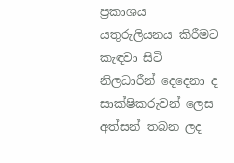ප්‍රකාශය යතුරුලියනය කිරීමට කැඳවා සිටි නිලධාරීන් දෙදෙනා ද සාක්ෂිකරුවන් ලෙස අත්සන් තබන ලද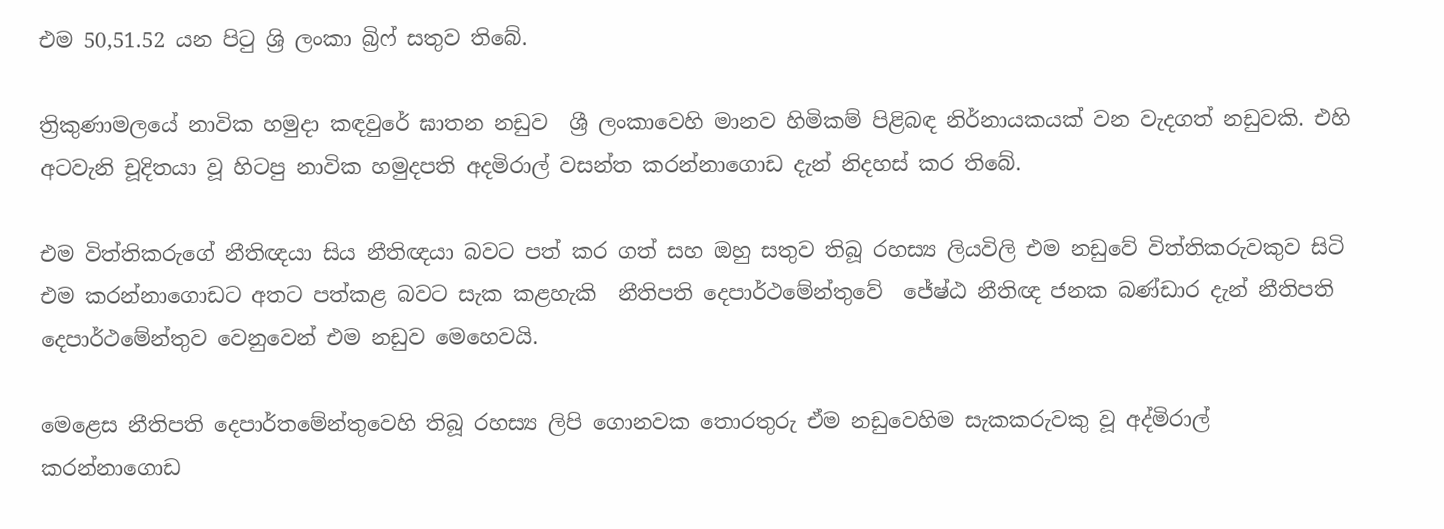එම 50,51.52 යන පිටු ශ්‍රි ලංකා බ්‍රිෆ් සතුව තිබේ.

ත්‍රිකුණාමලයේ නාවික හමුදා කඳවුරේ ඝාතන නඩුව  ශ්‍රී ලංකාවෙහි මානව හිමිකම් පිළිබඳ නිර්නායකයක් වන වැදගත් නඩුවකි. එහි අටවැනි චූදිතයා වූ හිටපු නාවික හමුදපති අදමිරාල් වසන්ත කරන්නාගොඩ දැන් නිදහස් කර තිබේ.

එම විත්තිකරුගේ නීතිඥයා සිය නීතිඥයා බවට පත් කර ගත් සහ ඔහු සතුව තිබූ රහස්‍ය ලියවිලි එම නඩුවේ විත්තිකරුවකුව සිටි එම කරන්නාගොඩට අතට පත්කළ බවට සැක කළහැකි  නීතිපති දෙපාර්ථමේන්තුවේ  ජේෂ්ඨ නීතිඥ ජනක බණ්ඩාර දැන් නීතිපති දෙපාර්ථමේන්තුව වෙනුවෙන් එම නඩුව මෙහෙවයි.

මෙළෙස නීතිපති දෙපාර්තමේන්තුවෙහි තිබූ රහස්‍ය ලිපි ගොනවක තොරතුරු ඒම නඩුවෙහිම සැකකරුවකු වූ අද්මිරාල් කරන්නාගොඩ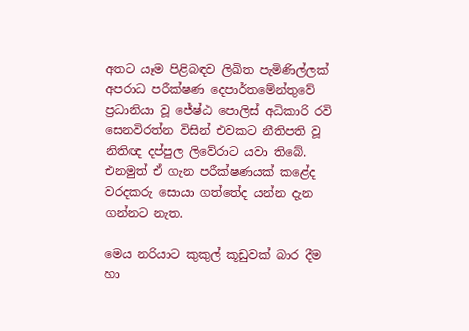අතට යෑම පිළිබඳව ලිඛිත පැමිණිල්ලක් අපරාධ පරීක්ෂණ දෙපාර්තමේන්තුවේ ප්‍රධානියා වූ ජේෂ්ඨ පොලිස් අධිකාරි රවි සෙනවිරත්න විසින් එවකට නීතිපති වූ නිතිඥ දප්පුල ලිවේරාට යවා තිබේ. එනමුත් ඒ ගැන පරීක්ෂණයක් ක‌ළේද වරදකරු සොයා ගත්තේද යන්න දැන ගන්නට නැත.

මෙය නරියාට කුකුල් කූඩුවක් බාර දීම හා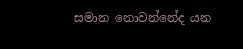සමාන නොවන්නේද යන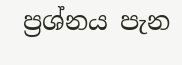ප්‍රශ්නය පැන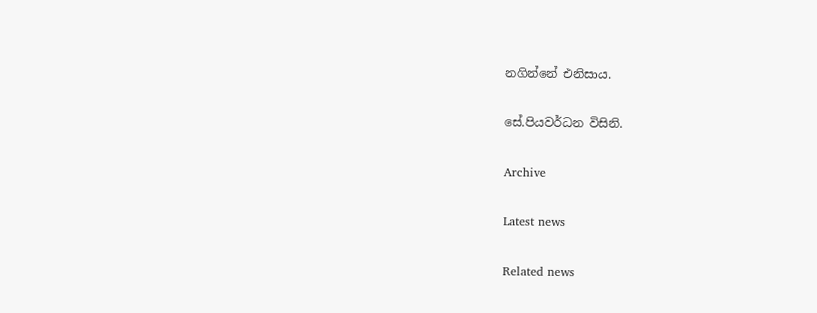නගින්නේ එනිසාය.

සේ.පියවර්ධන විසිනි.

Archive

Latest news

Related news